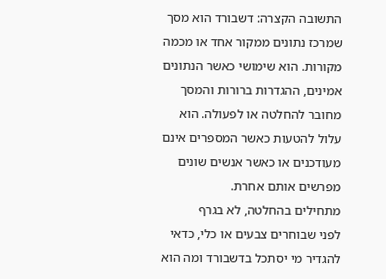התשובה הקצרה: דשבורד הוא מסך שמרכז נתונים ממקור אחד או מכמה מקורות. הוא שימושי כאשר הנתונים אמינים, ההגדרות ברורות והמסך מחובר להחלטה או לפעולה. הוא עלול להטעות כאשר המספרים אינם מעודכנים או כאשר אנשים שונים מפרשים אותם אחרת.
מתחילים בהחלטה, לא בגרף
לפני שבוחרים צבעים או כלי, כדאי להגדיר מי יסתכל בדשבורד ומה הוא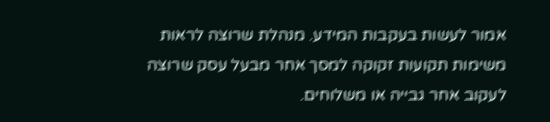אמור לעשות בעקבות המידע. מנהלת שרוצה לראות משימות תקועות זקוקה למסך אחר מבעל עסק שרוצה לעקוב אחר גבייה או משלוחים.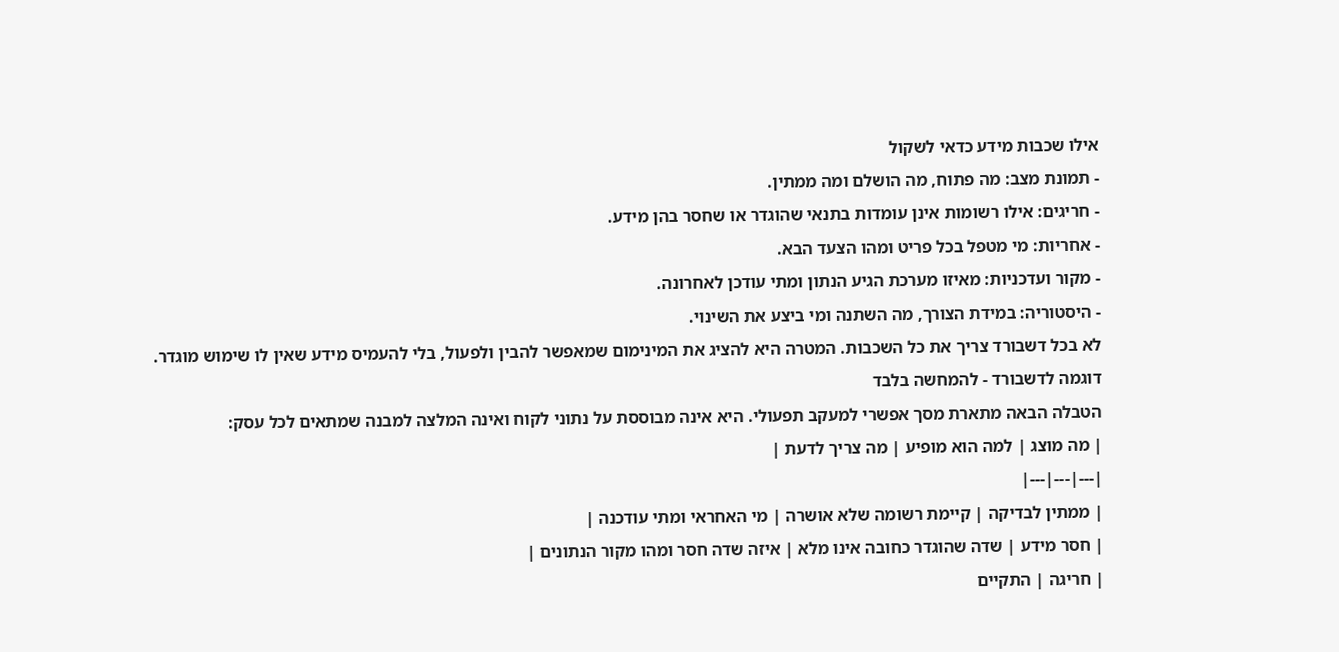אילו שכבות מידע כדאי לשקול
- תמונת מצב: מה פתוח, מה הושלם ומה ממתין.
- חריגים: אילו רשומות אינן עומדות בתנאי שהוגדר או שחסר בהן מידע.
- אחריות: מי מטפל בכל פריט ומהו הצעד הבא.
- מקור ועדכניות: מאיזו מערכת הגיע הנתון ומתי עודכן לאחרונה.
- היסטוריה: במידת הצורך, מה השתנה ומי ביצע את השינוי.
לא בכל דשבורד צריך את כל השכבות. המטרה היא להציג את המינימום שמאפשר להבין ולפעול, בלי להעמיס מידע שאין לו שימוש מוגדר.
דוגמה לדשבורד - להמחשה בלבד
הטבלה הבאה מתארת מסך אפשרי למעקב תפעולי. היא אינה מבוססת על נתוני לקוח ואינה המלצה למבנה שמתאים לכל עסק:
| מה מוצג | למה הוא מופיע | מה צריך לדעת |
|---|---|---|
| ממתין לבדיקה | קיימת רשומה שלא אושרה | מי האחראי ומתי עודכנה |
| חסר מידע | שדה שהוגדר כחובה אינו מלא | איזה שדה חסר ומהו מקור הנתונים |
| חריגה | התקיים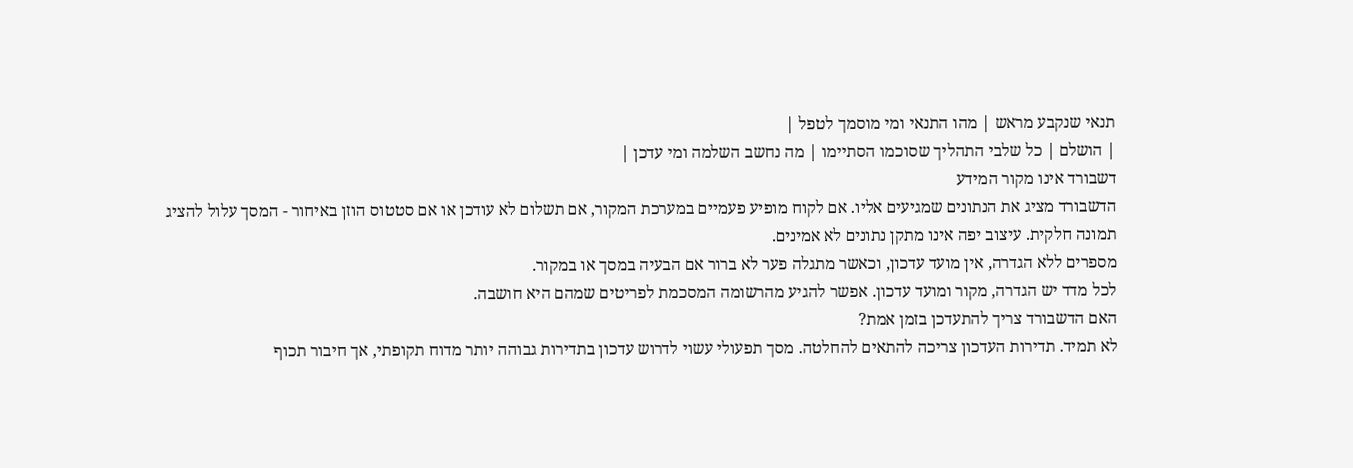תנאי שנקבע מראש | מהו התנאי ומי מוסמך לטפל |
| הושלם | כל שלבי התהליך שסוכמו הסתיימו | מה נחשב השלמה ומי עדכן |
דשבורד אינו מקור המידע
הדשבורד מציג את הנתונים שמגיעים אליו. אם לקוח מופיע פעמיים במערכת המקור, אם תשלום לא עודכן או אם סטטוס הוזן באיחור - המסך עלול להציג תמונה חלקית. עיצוב יפה אינו מתקן נתונים לא אמינים.
מספרים ללא הגדרה, אין מועד עדכון, וכאשר מתגלה פער לא ברור אם הבעיה במסך או במקור.
לכל מדד יש הגדרה, מקור ומועד עדכון. אפשר להגיע מהרשומה המסכמת לפריטים שמהם היא חושבה.
האם הדשבורד צריך להתעדכן בזמן אמת?
לא תמיד. תדירות העדכון צריכה להתאים להחלטה. מסך תפעולי עשוי לדרוש עדכון בתדירות גבוהה יותר מדוח תקופתי, אך חיבור תכוף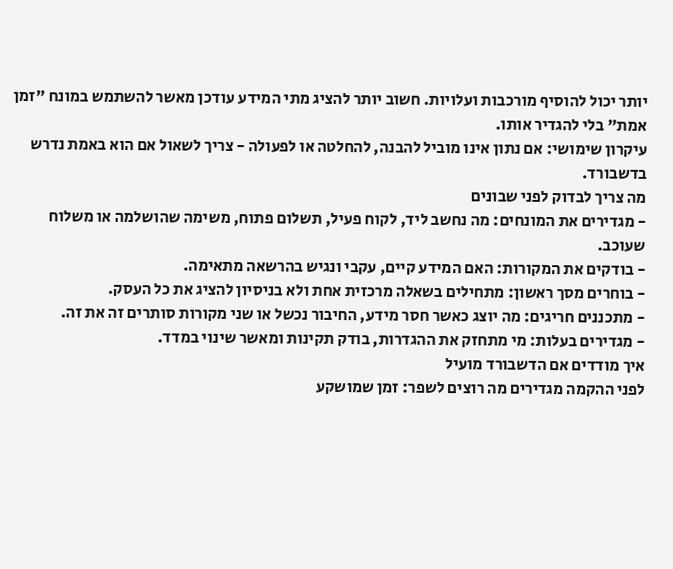יותר יכול להוסיף מורכבות ועלויות. חשוב יותר להציג מתי המידע עודכן מאשר להשתמש במונח "זמן אמת" בלי להגדיר אותו.
עיקרון שימושי: אם נתון אינו מוביל להבנה, להחלטה או לפעולה - צריך לשאול אם הוא באמת נדרש בדשבורד.
מה צריך לבדוק לפני שבונים
- מגדירים את המונחים: מה נחשב ליד, לקוח פעיל, תשלום פתוח, משימה שהושלמה או משלוח שעוכב.
- בודקים את המקורות: האם המידע קיים, עקבי ונגיש בהרשאה מתאימה.
- בוחרים מסך ראשון: מתחילים בשאלה מרכזית אחת ולא בניסיון להציג את כל העסק.
- מתכננים חריגים: מה יוצג כאשר חסר מידע, החיבור נכשל או שני מקורות סותרים זה את זה.
- מגדירים בעלות: מי מתחזק את ההגדרות, בודק תקינות ומאשר שינוי במדד.
איך מודדים אם הדשבורד מועיל
לפני ההקמה מגדירים מה רוצים לשפר: זמן שמושקע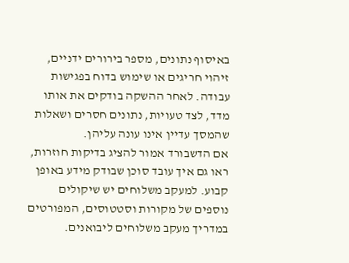באיסוף נתונים, מספר בירורים ידניים, זיהוי חריגים או שימוש בדוח בפגישות עבודה. לאחר ההשקה בודקים את אותו מדד, לצד טעויות, נתונים חסרים ושאלות שהמסך עדיין אינו עונה עליהן.
אם הדשבורד אמור להציג בדיקות חוזרות, ראו גם איך עובד סוכן שבודק מידע באופן קבוע. למעקב משלוחים יש שיקולים נוספים של מקורות וסטטוסים, המפורטים במדריך מעקב משלוחים ליבואנים.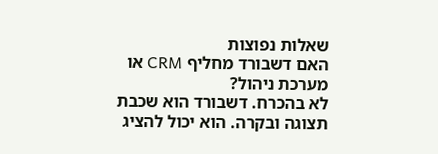שאלות נפוצות
האם דשבורד מחליף CRM או מערכת ניהול?
לא בהכרח. דשבורד הוא שכבת תצוגה ובקרה. הוא יכול להציג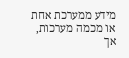מידע ממערכת אחת או מכמה מערכות, אך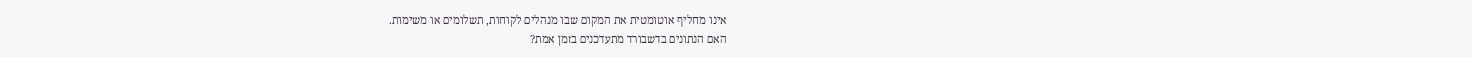אינו מחליף אוטומטית את המקום שבו מנהלים לקוחות, תשלומים או משימות.
האם הנתונים בדשבורד מתעדכנים בזמן אמת?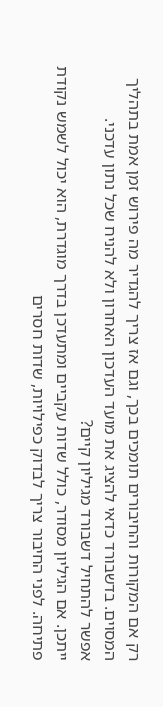רק אם המקורות והחיבורים תומכים בכך, וגם אז צריך להגדיר מה פירוש זמן אמת בתהליך המסוים. בדשבורד כדאי להציג את מועד העדכון האחרון ולא להניח שכל נתון עדכני.
אפשר להתחיל דשבורד מגיליון קיים?
ייתכן. אם הגיליון מסודר, כולל שדות עקביים ומתעדכן בדרך מוגדרת, הוא יכול לשמש נקודת פתיחה. לפני החיבור צריך לבדוק כפילויות, שדות חסרים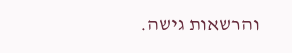והרשאות גישה.